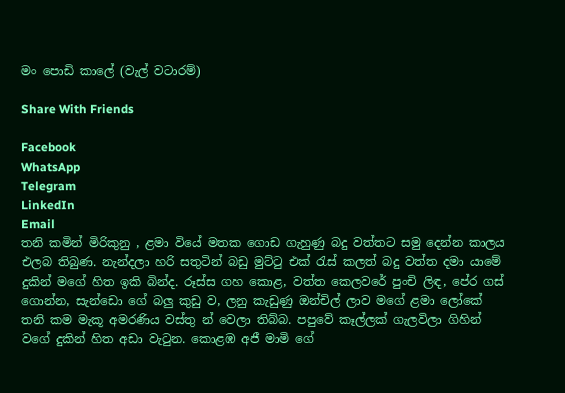මං පොඩි කාලේ (වැල් වටාරම්)

Share With Friends

Facebook
WhatsApp
Telegram
LinkedIn
Email
තනි කමින් මිරිකුනු , ළමා වියේ මතක ගොඩ ගැහුණු බදු වත්තට සමු දෙන්න කාලය එලබ තිබුණ. නැන්දලා හරි සතුටින් බඩු මුට්ටු එක් රැස් කලත් බදු වත්ත දමා යාමේ දුකින් මගේ හිත ඉකි බින්ද. රූස්ස ගහ කොළ, වත්ත කෙලවරේ පුංචි ලිඳ, පේර ගස් ගොන්න, සැන්ඩො ගේ බලු කුඩු ව, ලනු කැඩුණු ඔන්චිල් ලාව මගේ ළමා ලෝකේ තනි කම මැකූ අමරණිය වස්තු න් වෙලා තිබ්බ. පපුවේ කෑල්ලක් ගැලවිලා ගිහින් වගේ දුකින් හිත අඩා වැටුන. කොළඹ අජී මාමි ගේ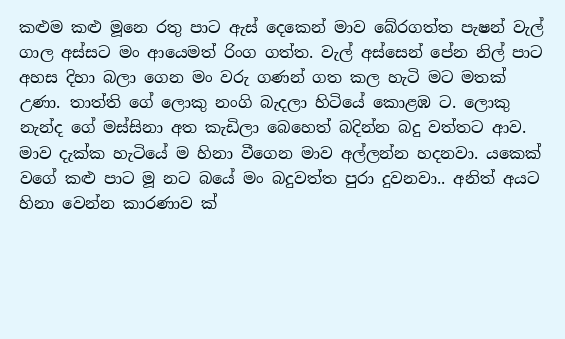කළුම කළු මූනෙ රතු පාට ඇස් දෙකෙන් මාව බේරගත්ත පැෂන් වැල් ගාල අස්සට මං ආයෙමත් රිංග ගත්ත. වැල් අස්සෙන් පේන නිල් පාට අහස දිහා බලා ගෙන මං වරු ගණන් ගත කල හැටි මට මතක් උණා. තාත්ති ගේ ලොකු නංගි බැදලා හිටියේ කොළඹ ට. ලොකු නැන්ද ගේ මස්සිනා අත කැඩිලා බෙහෙත් බදින්න බදු වත්තට ආව. මාව දැක්ක හැටියේ ම හිනා වීගෙන මාව අල්ලන්න හදනවා. යකෙක් වගේ කළු පාට මූ නට බයේ මං බදුවත්ත පුරා දුවනවා.. අනිත් අයට හිනා වෙන්න කාරණාව ක්‌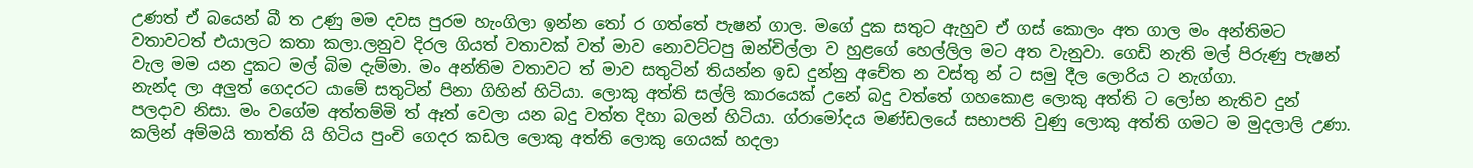උණත් ඒ බයෙන් බී ත උණු මම දවස පුරම හැංගිලා ඉන්න තෝ ර ගත්තේ පැෂන් ගාල. මගේ දුක සතුට ඇහුව ඒ ගස් කොලං අත ගාල මං අන්තිමට වතාවටත් එයාලට කතා කලා.ලනුව දිරල ගියත් වතාවක් වත් මාව නොවට්ටපු ඔන්චිල්ලා ව හුළගේ හෙල්ලිල මට අත වැනුවා. ගෙඩි නැති මල් පිරුණු පැෂන් වැල මම යන දුකට මල් බිම දැම්මා. මං අන්තිම වතාවට ත් මාව සතුටින් තියන්න ඉඩ දුන්නු අචේත න වස්තු න් ට සමු දීල ලොරිය ට නැග්ගා.
නැන්ද ලා අලුත් ගෙදරට යාමේ සතුටින් පිනා ගිහින් හිටියා. ලොකු අත්ති සල්ලි කාරයෙක් උනේ බදු වත්තේ ගහකොළ ලොකු අත්ති ට ලෝභ නැතිව දුන් පලදාව නිසා. මං වගේම අත්තම්මි ත් ඈත් වෙලා යන බදු වත්ත දිහා බලන් හිටියා. ග්රාමෝදය මණ්ඩලයේ සභාපති වුණු ලොකු අත්ති ගමට ම මුදලාලි උණා. කලින් අම්මයි තාත්ති යි හිටිය පුංචි ගෙදර කඩල ලොකු අත්ති ලොකු ගෙයක් හදලා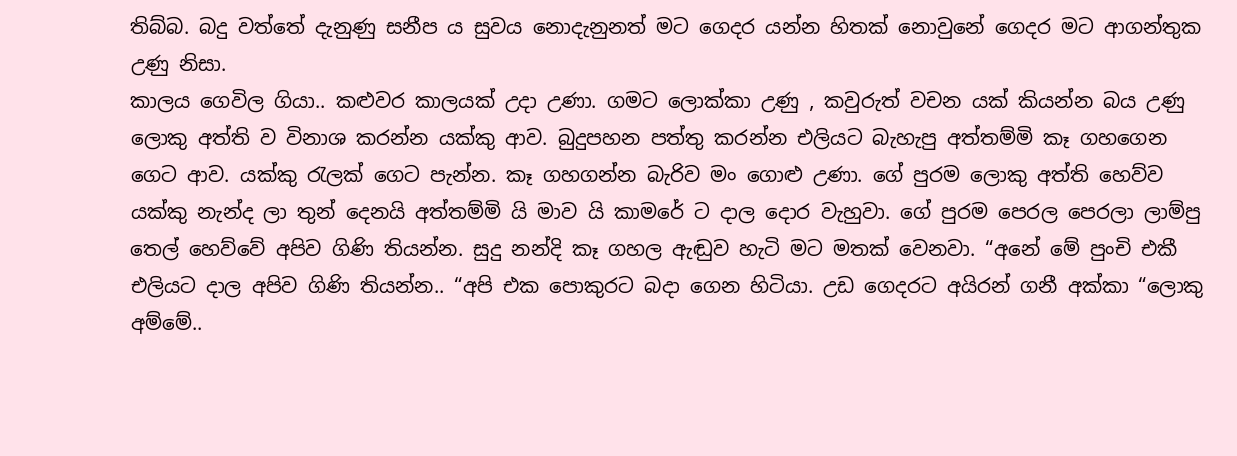තිබ්බ. බදු වත්තේ දැනුණු සනීප ය සුවය නොදැනුනත් මට ගෙදර යන්න හිතක් නොවුනේ ගෙදර මට ආගන්තුක උණු නිසා.
කාලය ගෙවිල ගියා.. කළුවර කාලයක් උදා උණා. ගමට ලොක්කා උණු , කවුරුත් වචන යක් කියන්න බය උණු ලොකු අත්ති ව විනාශ කරන්න යක්කු ආව. බුදුපහන පත්තු කරන්න එලියට බැහැපු අත්තම්මි කෑ ගහගෙන ගෙට ආව. යක්කු රැලක් ගෙට පැන්න. කෑ ගහගන්න බැරිව මං ගොළු උණා. ගේ පුරම ලොකු අත්ති හෙව්ව යක්කු නැන්ද ලා තුන් දෙනයි අත්තම්මි යි මාව යි කාමරේ ට දාල දොර වැහුවා. ගේ පුරම පෙරල පෙරලා ලාම්පු තෙල් හෙව්වේ අපිව ගිණි තියන්න. සුදු නන්දි කෑ ගහල ඇඬුව හැටි මට මතක් වෙනවා. “අනේ මේ පුංචි එකී එලියට දාල අපිව ගිණි තියන්න.. “අපි එක පොකුරට බදා ගෙන හිටියා. උඩ ගෙදරට අයිරන් ගනී අක්කා “ලොකු අම්මේ..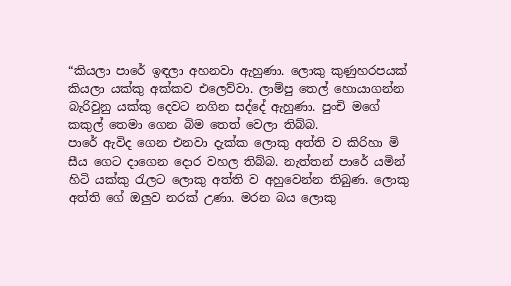“කියලා පාරේ ඉඳලා අහනවා ඇහුණා. ලොකු කුණුහරපයක් කියලා යක්කු අක්කව එලෙව්වා. ලාම්පු තෙල් හොයාගන්න බැරිවුනු යක්කු දෙවට නගින සද්දේ ඇහුණා. පුංචි මගේ කකුල් තෙමා ගෙන බිම තෙත් වෙලා තිබ්බ.
පාරේ ඇවිද ගෙන එනවා දැක්ක ලොකු අත්ති ව කිරිහා මි සීය ගෙට දාගෙන දොර වහල තිබ්බ. නැත්තන් පාරේ යමින් හිටි යක්කු රැලට ලොකු අත්ති ව අහුවෙන්න තිබුණ. ලොකු අත්ති ගේ ඔලුව නරක් උණා. මරන බය ලොකු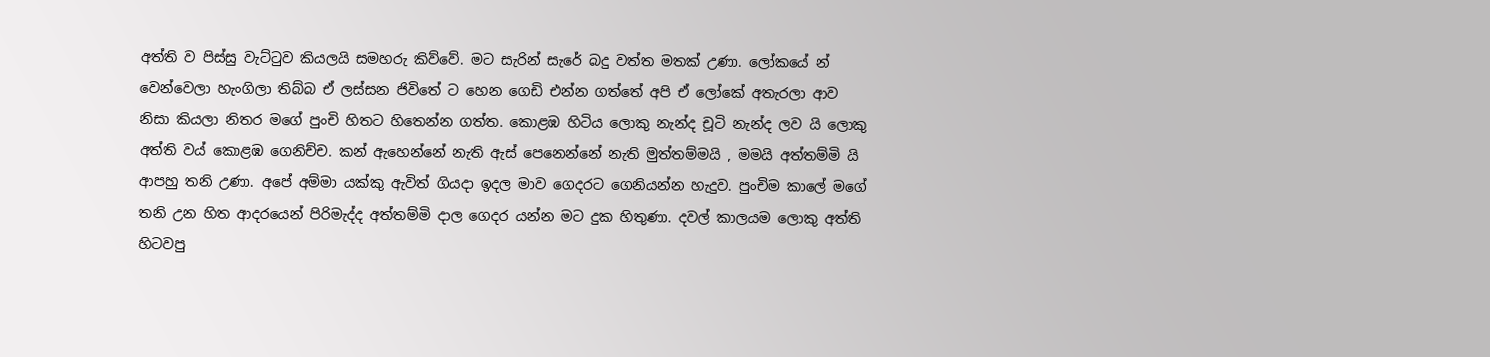අත්ති ව පිස්සු වැට්ටුව කියලයි සමහරු කිව්වේ. මට සැරින් සැරේ බදු වත්ත මතක් උණා. ලෝකයේ න් වෙන්වෙලා හැංගිලා තිබ්බ ඒ ලස්සන ජිවිතේ ට හෙන ගෙඩි එන්න ගත්තේ අපි ඒ ලෝකේ අතැරලා ආව නිසා කියලා නිතර මගේ පුංචි හිතට හිතෙන්න ගත්ත. කොළඹ හිටිය ලොකු නැන්ද චූටි නැන්ද ලව යි ලොකු අත්ති වය් කොළඹ ගෙනිච්ච. කන් ඇහෙන්නේ නැති ඇස් පෙනෙන්නේ නැති මුත්තම්මයි , මමයි අත්තම්මි යි ආපහු තනි උණා. අපේ අම්මා යක්කු ඇවිත් ගියදා ඉදල මාව ගෙදරට ගෙනියන්න හැදුව. පුංචිම කාලේ මගේ තනි උන හිත ආදරයෙන් පිරිමැද්ද අත්තම්මි දාල ගෙදර යන්න මට දුක හිතුණා. දවල් කාලයම ලොකු අත්ති හිටවපු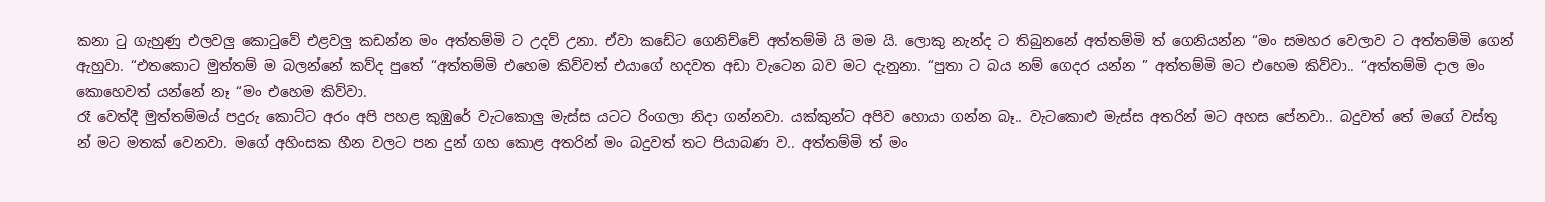කනා ටු ගැහුණු එලවලු කොටුවේ එළවලු කඩන්න මං අත්තම්මි ට උදව් උනා. ඒවා කඩේට ගෙනිච්චේ අත්තම්මි යි මම යි. ලොකු නැන්ද ට තිබුනනේ අත්තම්මි ත් ගෙනියන්න “මං සමහර වෙලාව ට අත්තම්මි ගෙන් ඇහුවා. “එතකොට මුත්තම් ම බලන්නේ කව්ද පුතේ “අත්තම්මි එහෙම කිව්වත් එයාගේ හදවත අඩා වැටෙන බව මට දැනුනා. “පුතා ට බය නම් ගෙදර යන්න ” අත්තම්මි මට එහෙම කිව්වා.. “අත්තම්මි දාල මං කොහෙවත් යන්නේ නෑ “මං එහෙම කිව්වා.
රෑ වෙත්දී මුත්තම්මය් පදුරු කොට්ට අරං අපි පහළ කුඹුරේ වැටකොලු මැස්ස යටට රිංගලා නිදා ගන්නවා. යක්කුන්ට අපිව හොයා ගන්න බෑ.. වැටකොළු මැස්ස අතරින් මට අහස පේනවා.. බදුවත් තේ මගේ වස්තු න් මට මතක් වෙනවා. මගේ අහිංසක හීන වලට පන දුන් ගහ කොළ අතරින් මං බදුවත් තට පියාබණ ව.. අත්තම්මි ත් මං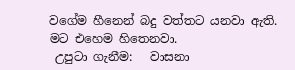වගේම හීනෙන් බදු වත්තට යනවා ඇති. මට එහෙම හිතෙනවා.
 උපුටා ගැනීම:   වාසනා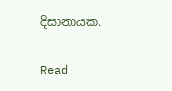දිසානායක.

Read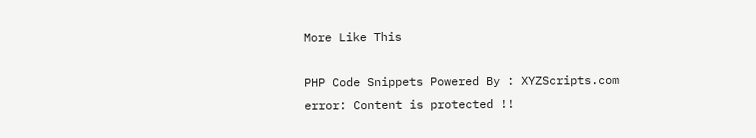More Like This

PHP Code Snippets Powered By : XYZScripts.com
error: Content is protected !!